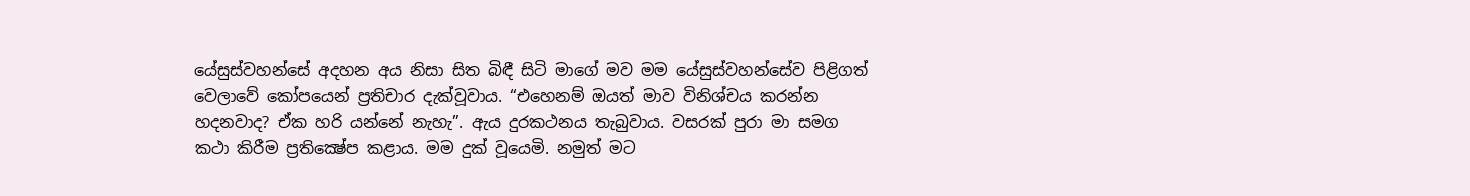යේසුස්වහන්සේ අදහන අය නිසා සිත බිඳී සිටි මාගේ මව මම යේසුස්වහන්සේව පිළිගත් වෙලාවේ කෝපයෙන් ප්‍රතිචාර දැක්වූවාය. “එහෙනම් ඔයත් මාව විනිශ්චය කරන්න හදනවාද? ඒක හරි යන්නේ නැහැ”. ඇය දුරකථනය තැබුවාය. වසරක් පුරා මා සමග කථා කිරීම ප්‍රතික්‍ෂේප කළාය. මම දුක් වූයෙමි. නමුත් මට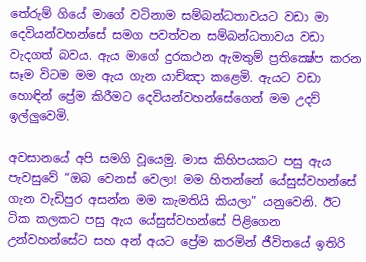තේරුම් ගියේ මාගේ වටිනාම සම්බන්ධතාවයට වඩා මා දෙවියන්වහන්සේ සමග පවත්වන සම්බන්ධතාවය වඩා වැදගත් බවය. ඇය මාගේ දුරකථන ඇමතුම් ප්‍රතික්‍ෂේප කරන සෑම විටම මම ඇය ගැන යාච්ඤා කළෙමි. ඇයට වඩා හොඳින් ප්‍රේම කිරීමට දෙවියන්වහන්සේගෙන් මම උදව් ඉල්ලුවෙමි.

අවසානයේ අපි සමගි වූයෙමු. මාස කිහිපයකට පසු ඇය පැවසුවේ “ඔබ වෙනස් වෙලා! මම හිතන්නේ යේසුස්වහන්සේ ගැන වැඩිපුර අසන්න මම කැමතියි කියලා” යනුවෙනි. ඊට ටික කලකට පසු ඇය යේසුස්වහන්සේ පිළිගෙන උන්වහන්සේට සහ අන් අයට ප්‍රේම කරමින් ජීවිතයේ ඉතිරි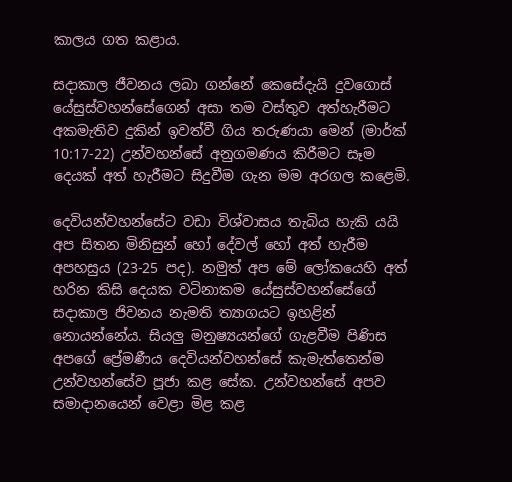කාලය ගත කළාය.

සදාකාල ජීවනය ලබා ගන්නේ කෙසේදැයි දුවගොස් යේසුස්වහන්සේගෙන් අසා තම වස්තුව අත්හැරීමට අකමැතිව දුකින් ඉවත්වී ගිය තරුණයා මෙන් (මාර්ක් 10:17-22) උන්වහන්සේ අනුගමණය කිරීමට සෑම දෙයක් අත් හැරීමට සිදුවීම ගැන මම අරගල කළෙමි.

දෙවියන්වහන්සේට වඩා විශ්වාසය තැබිය හැකි යයි අප සිතන මිනිසුන් හෝ දේවල් හෝ අත් හැරීම අපහසුය (23-25 පද). නමුත් අප මේ ලෝකයෙහි අත් හරින කිසි දෙයක වටිනාකම යේසුස්වහන්සේගේ සදාකාල ජිවනය නැමති ත්‍යාගයට ඉහළින් නොයන්නේය. සියලු මනුෂ්‍යයන්ගේ ගැළවීම පිණිස අපගේ ප්‍රේමණීය දෙවියන්වහන්සේ කැමැත්තෙන්ම උන්වහන්සේව පූජා කළ සේක. උන්වහන්සේ අපව සමාදානයෙන් වෙළා මිළ කළ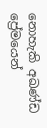නොහැකි අඛණ්ඩ ප්‍රේමයෙන්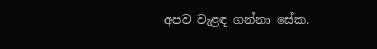අපව වැළඳ ගන්නා සේක.